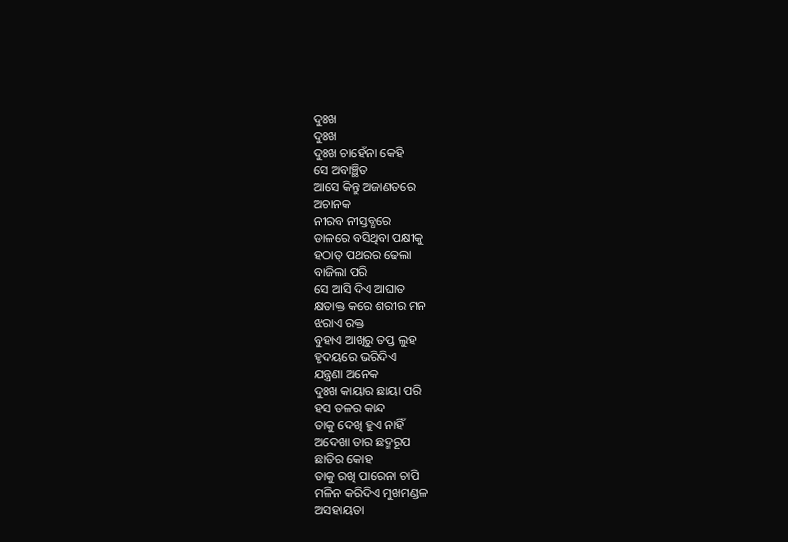ଦୁଃଖ
ଦୁଃଖ
ଦୁଃଖ ଚାହେଁନା କେହି
ସେ ଅବାଞ୍ଛିତ
ଆସେ କିନ୍ତୁ ଅଜାଣତରେ
ଅଚାନକ
ନୀରବ ନୀସ୍ତବ୍ଧରେ
ଡାଳରେ ବସିଥିବା ପକ୍ଷୀକୁ
ହଠାତ୍ ପଥରର ଢେଲା
ବାଜିଲା ପରି
ସେ ଆସି ଦିଏ ଆଘାତ
କ୍ଷତାକ୍ତ କରେ ଶରୀର ମନ
ଝରାଏ ରକ୍ତ
ବୁହାଏ ଆଖିରୁ ତପ୍ତ ଲୁହ
ହୃଦୟରେ ଭରିଦିଏ
ଯନ୍ତ୍ରଣା ଅନେକ
ଦୁଃଖ କାୟାର ଛାୟା ପରି
ହସ ତଳର କାନ୍ଦ
ତାକୁ ଦେଖି ହୁଏ ନାହିଁ
ଅଦେଖା ତାର ଛଦ୍ମରୂପ
ଛାତିର କୋହ
ତାକୁ ରଖି ପାରେନା ଚାପି
ମଳିନ କରିଦିଏ ମୁଖମଣ୍ଡଳ
ଅସହାୟତା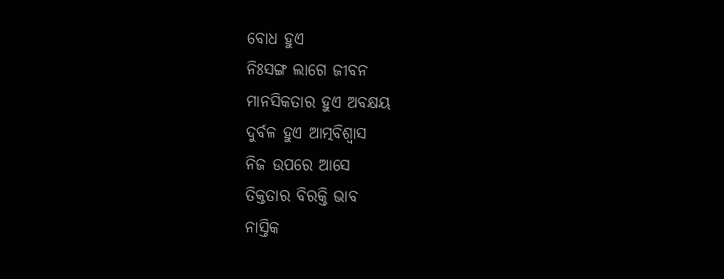ବୋଧ ହୁଏ
ନିଃସଙ୍ଗ ଲାଗେ ଜୀବନ
ମାନସିକତାର ହୁଏ ଅବକ୍ଷୟ
ଦୁର୍ବଳ ହୁଏ ଆତ୍ମବିଶ୍ଵାସ
ନିଜ ଉପରେ ଆସେ
ତିକ୍ତତାର ବିରକ୍ତି ଭାବ
ନାସ୍ତିକ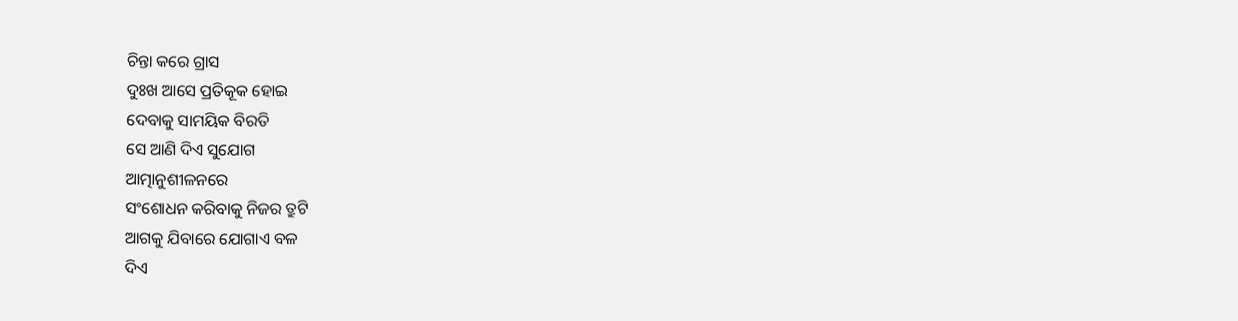ଚିନ୍ତା କରେ ଗ୍ରାସ
ଦୁଃଖ ଆସେ ପ୍ରତିକୂକ ହୋଇ
ଦେବାକୁ ସାମୟିକ ବିରତି
ସେ ଆଣି ଦିଏ ସୁଯୋଗ
ଆତ୍ମାନୁଶୀଳନରେ
ସଂଶୋଧନ କରିବାକୁ ନିଜର ତ୍ରୁଟି
ଆଗକୁ ଯିବାରେ ଯୋଗାଏ ବଳ
ଦିଏ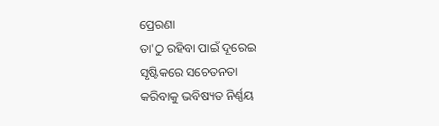ପ୍ରେରଣା
ତା'ଠୁ ରହିବା ପାଇଁ ଦୂରେଇ
ସୃଷ୍ଟିକରେ ସଚେତନତା
କରିବାକୁ ଭବିଷ୍ୟତ ନିର୍ଣ୍ଣୟ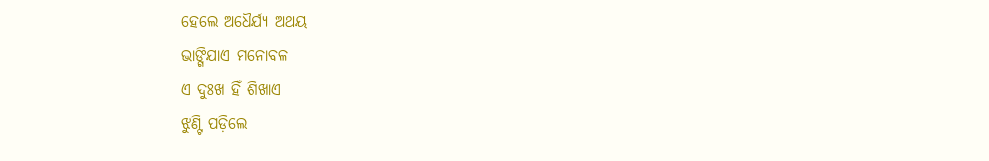ହେଲେ ଅଧୈର୍ଯ୍ୟ ଅଥୟ
ଭାଙ୍ଗିଯାଏ ମନୋବଳ
ଏ ଦୁଃଖ ହିଁ ଶିଖାଏ
ଝୁଣ୍ଟି ପଡ଼ିଲେ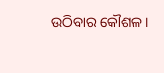ଉଠିବାର କୌଶଳ।